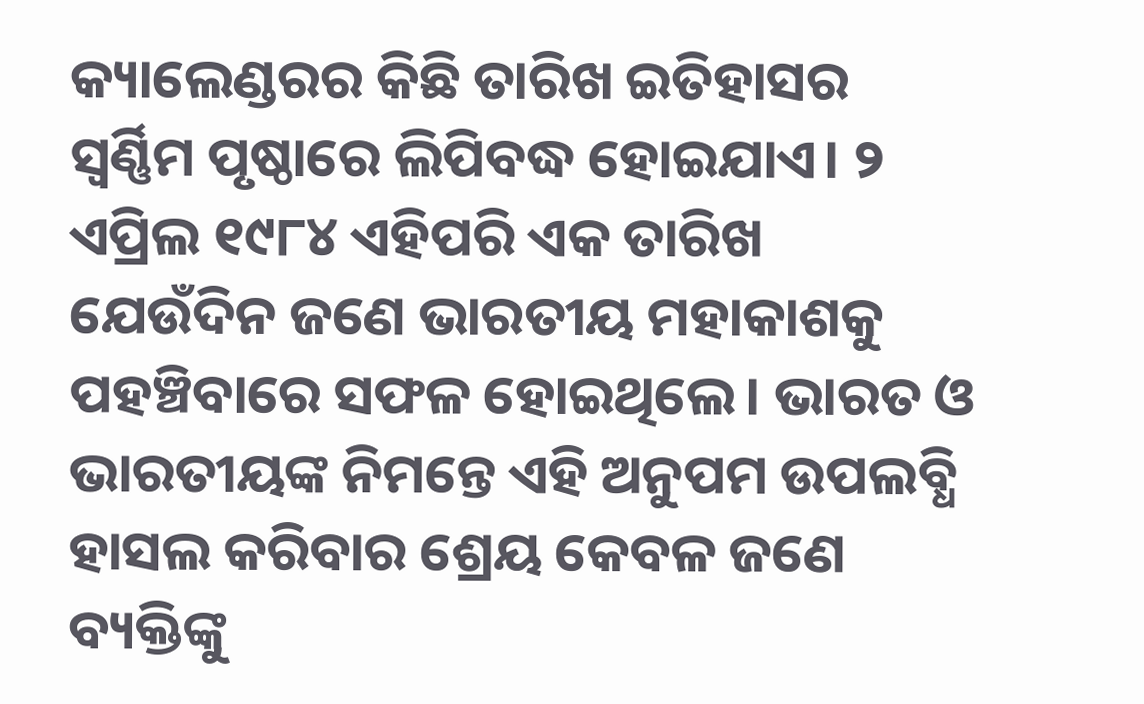କ୍ୟାଲେଣ୍ଡରର କିଛି ତାରିଖ ଇତିହାସର ସ୍ୱର୍ଣ୍ଣିମ ପୃଷ୍ଠାରେ ଲିପିବଦ୍ଧ ହୋଇଯାଏ। ୨ ଏପ୍ରିଲ ୧୯୮୪ ଏହିପରି ଏକ ତାରିଖ ଯେଉଁଦିନ ଜଣେ ଭାରତୀୟ ମହାକାଶକୁ ପହଞ୍ଚିବାରେ ସଫଳ ହୋଇଥିଲେ। ଭାରତ ଓ ଭାରତୀୟଙ୍କ ନିମନ୍ତେ ଏହି ଅନୁପମ ଉପଲବ୍ଧି ହାସଲ କରିବାର ଶ୍ରେୟ କେବଳ ଜଣେ ବ୍ୟକ୍ତିଙ୍କୁ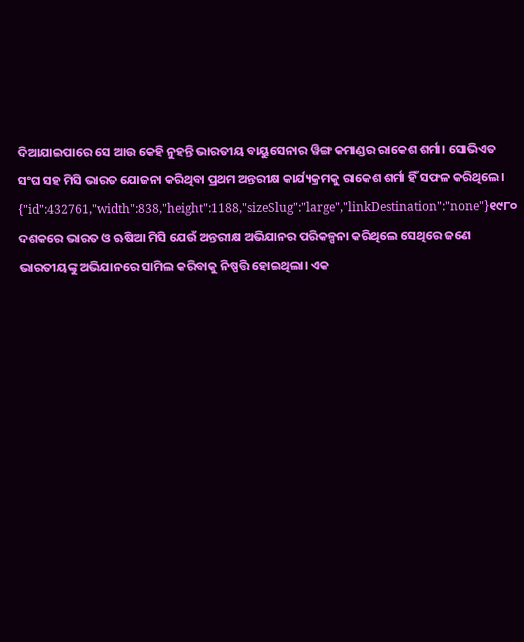ଦିଆଯାଇପାରେ ସେ ଆଉ କେହି ନୁହନ୍ତି ଭାରତୀୟ ବାୟୁସେନାର ୱିଙ୍ଗ କମାଣ୍ଡର ରାକେଶ ଶର୍ମା। ସୋଭିଏତ ସଂଘ ସହ ମିସି ଭାରତ ଯୋଜନା କରିଥିବା ପ୍ରଥମ ଅନ୍ତରୀକ୍ଷ କାର୍ଯ୍ୟକ୍ରମକୁ ରାକେଶ ଶର୍ମା ହିଁ ସଫଳ କରିଥିଲେ।
{"id":432761,"width":838,"height":1188,"sizeSlug":"large","linkDestination":"none"}୧୯୮୦ ଦଶକରେ ଭାରତ ଓ ଋଷିଆ ମିସି ଯେଉଁ ଅନ୍ତରୀକ୍ଷ ଅଭିଯାନର ପରିକଳ୍ପନା କରିଥିଲେ ସେଥିରେ ଜଣେ ଭାରତୀୟଙ୍କୁ ଅଭିଯାନରେ ସାମିଲ କରିବାକୁ ନିଷ୍ପତ୍ତି ହୋଇଥିଲା। ଏକ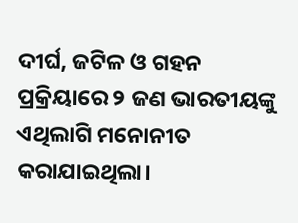ଦୀର୍ଘ, ଜଟିଳ ଓ ଗହନ ପ୍ରକ୍ରିୟାରେ ୨ ଜଣ ଭାରତୀୟଙ୍କୁ ଏଥିଲାଗି ମନୋନୀତ କରାଯାଇଥିଲା।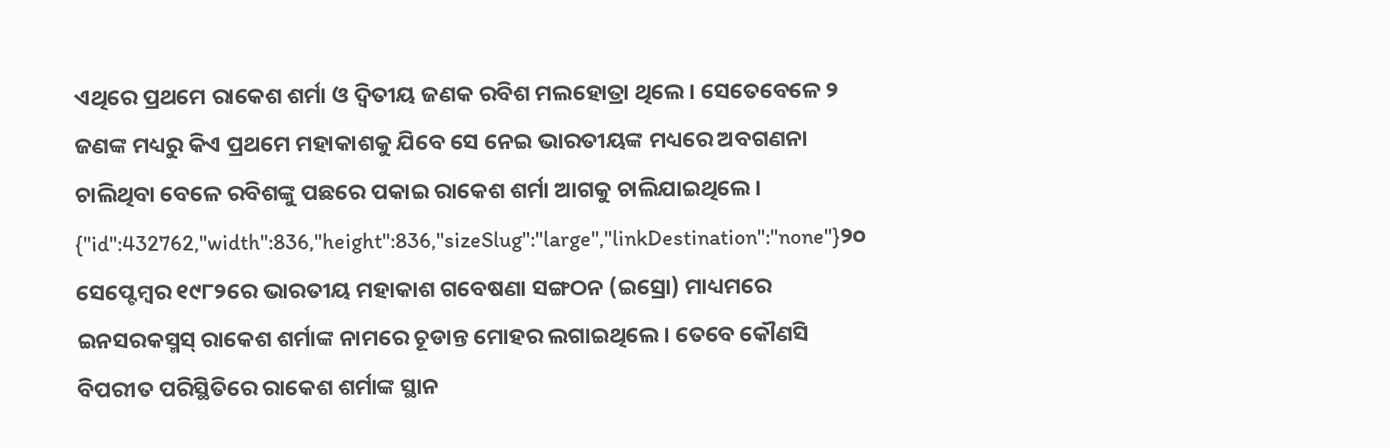ଏଥିରେ ପ୍ରଥମେ ରାକେଶ ଶର୍ମା ଓ ଦ୍ୱିତୀୟ ଜଣକ ରବିଶ ମଲହୋତ୍ରା ଥିଲେ। ସେତେବେଳେ ୨ ଜଣଙ୍କ ମଧ୍ୟରୁ କିଏ ପ୍ରଥମେ ମହାକାଶକୁ ଯିବେ ସେ ନେଇ ଭାରତୀୟଙ୍କ ମଧ୍ୟରେ ଅବଗଣନା ଚାଲିଥିବା ବେଳେ ରବିଶଙ୍କୁ ପଛରେ ପକାଇ ରାକେଶ ଶର୍ମା ଆଗକୁ ଚାଲିଯାଇଥିଲେ।
{"id":432762,"width":836,"height":836,"sizeSlug":"large","linkDestination":"none"}୨୦ ସେପ୍ଟେମ୍ବର ୧୯୮୨ରେ ଭାରତୀୟ ମହାକାଶ ଗବେଷଣା ସଙ୍ଗଠନ (ଇସ୍ରୋ) ମାଧ୍ୟମରେ ଇନସରକସ୍ମସ୍ ରାକେଶ ଶର୍ମାଙ୍କ ନାମରେ ଚୂଡାନ୍ତ ମୋହର ଲଗାଇଥିଲେ। ତେବେ କୌଣସି ବିପରୀତ ପରିସ୍ଥିତିରେ ରାକେଶ ଶର୍ମାଙ୍କ ସ୍ଥାନ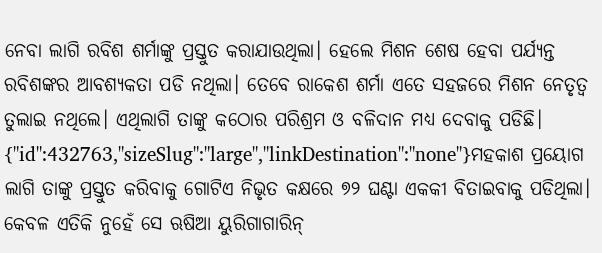ନେବା ଲାଗି ରବିଶ ଶର୍ମାଙ୍କୁ ପ୍ରସ୍ତୁତ କରାଯାଉଥିଲା। ହେଲେ ମିଶନ ଶେଷ ହେବା ପର୍ଯ୍ୟନ୍ତ ରବିଶଙ୍କର ଆବଶ୍ୟକତା ପଡି ନଥିଲା। ତେବେ ରାକେଶ ଶର୍ମା ଏତେ ସହଜରେ ମିଶନ ନେତୃତ୍ୱ ତୁଲାଇ ନଥିଲେ। ଏଥିଲାଗି ତାଙ୍କୁ କଠୋର ପରିଶ୍ରମ ଓ ବଳିଦାନ ମଧ୍ୟ ଦେବାକୁ ପଡିଛି।
{"id":432763,"sizeSlug":"large","linkDestination":"none"}ମହକାଶ ପ୍ରୟୋଗ ଲାଗି ତାଙ୍କୁ ପ୍ରସ୍ତୁତ କରିବାକୁ ଗୋଟିଏ ନିଭୃତ କକ୍ଷରେ ୭୨ ଘଣ୍ଟା ଏକକୀ ବିତାଇବାକୁ ପଡିଥିଲା। କେବଳ ଏତିକି ନୁହେଁ ସେ ଋଷିଆ ୟୁରିଗାଗାରିନ୍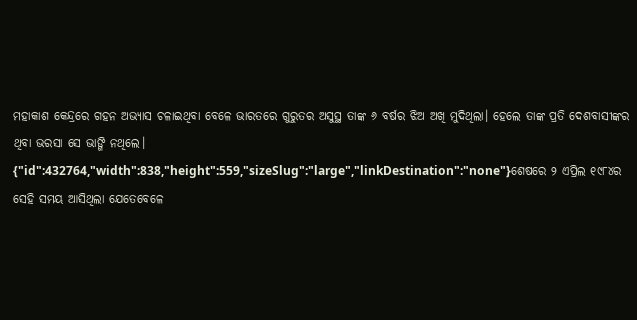ମହାକାଶ କେନ୍ଦ୍ରରେ ଗହନ ଅଭ୍ୟାସ ଚଳାଇଥିବା ବେଳେ ଭାରତରେ ଗୁରୁତର ଅସୁସ୍ଥ ତାଙ୍କ ୬ ବର୍ଷର ଝିଅ ଅଖି ମୁଦିଥିଲା। ହେଲେ ତାଙ୍କ ପ୍ରତି ଦେଶବାସୀଙ୍କର ଥିବା ଭରସା ସେ ଭାଙ୍ଗି ନଥିଲେ।
{"id":432764,"width":838,"height":559,"sizeSlug":"large","linkDestination":"none"}ଶେଷରେ ୨ ଏପ୍ରିଲ ୧୯୮୪ର ସେହି ସମୟ ଆସିଥିଲା ଯେତେବେଳେ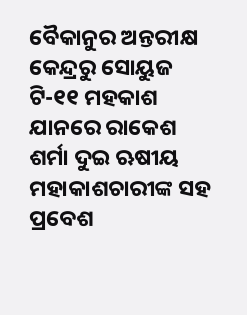ବୈକାନୁର ଅନ୍ତରୀକ୍ଷ କେନ୍ଦ୍ରରୁ ସୋୟୁଜ ଟି-୧୧ ମହକାଶ ଯାନରେ ରାକେଶ ଶର୍ମା ଦୁଇ ଋଷୀୟ ମହାକାଶଚାରୀଙ୍କ ସହ ପ୍ରବେଶ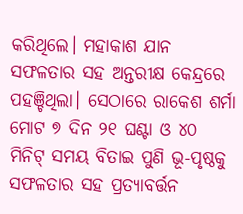କରିଥିଲେ। ମହାକାଶ ଯାନ ସଫଳତାର ସହ ଅନ୍ତରୀକ୍ଷ କେନ୍ଦ୍ରରେ ପହଞ୍ଚିଥିଲା। ସେଠାରେ ରାକେଶ ଶର୍ମା ମୋଟ ୭ ଦିନ ୨୧ ଘଣ୍ଟା ଓ ୪୦ ମିନିଟ୍ ସମୟ ବିତାଇ ପୁଣି ଭୂ-ପୃଷ୍ଠକୁ ସଫଳତାର ସହ ପ୍ରତ୍ୟାବର୍ତ୍ତନ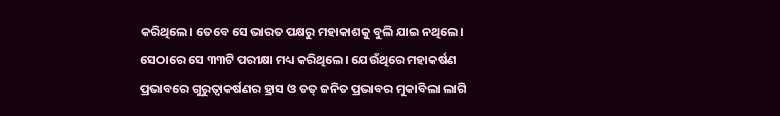କରିଥିଲେ। ତେବେ ସେ ଭାରତ ପକ୍ଷରୁ ମହାକାଶକୁ ବୁଲି ଯାଇ ନଥିଲେ। ସେଠାରେ ସେ ୩୩ଟି ପରୀକ୍ଷା ମଧ୍ୟ କରିଥିଲେ। ଯେଉଁଥିରେ ମହାକର୍ଷଣ ପ୍ରଭାବରେ ଗୁରୁତ୍ୱାକର୍ଷଣର ହ୍ରାସ ଓ ତତ୍ ଜନିତ ପ୍ରଭାବର ମୁକାବିଲା ଲାଗି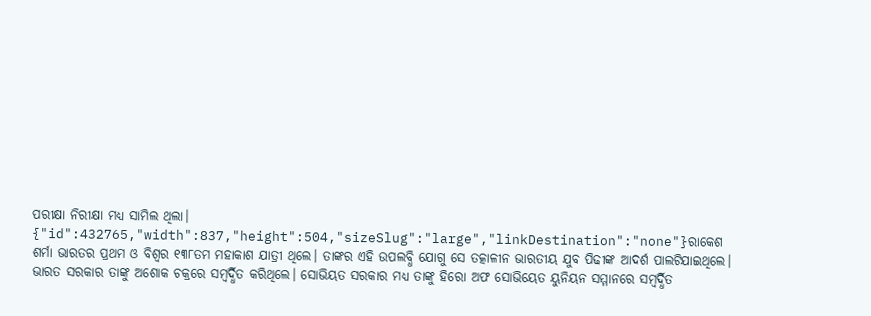ପରୀକ୍ଷା ନିରୀକ୍ଷା ମଧ୍ୟ ସାମିଲ ଥିଲା।
{"id":432765,"width":837,"height":504,"sizeSlug":"large","linkDestination":"none"}ରାକେଶ ଶର୍ମା ଭାରତର ପ୍ରଥମ ଓ ବିଶ୍ୱର ୧୩୮ତମ ମହାକାଶ ଯାତ୍ରୀ ଥିଲେ। ତାଙ୍କର ଏହି ଉପଲବ୍ଧି ଯୋଗୁ ସେ ତତ୍କାଳୀନ ଭାରତୀୟ ଯୁବ ପିଢୀଙ୍କ ଆଦର୍ଶ ପାଲଟିଯାଇଥିଲେ। ଭାରତ ସରକାର ତାଙ୍କୁ ଅଶୋକ ଚକ୍ରରେ ସମ୍ବର୍ଦ୍ଧିତ କରିଥିଲେ। ସୋଭିୟତ ସରକାର ମଧ୍ୟ ତାଙ୍କୁ ହିରୋ ଅଫ ସୋଭିୟେତ ୟୁନିୟନ ସମ୍ମାନରେ ସମ୍ବର୍ଦ୍ଧିତ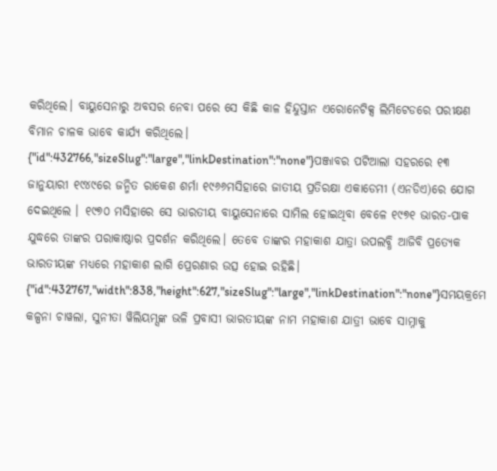କରିଥିଲେ। ବାୟୁସେନାରୁ ଅବସର ନେବା ପରେ ସେ କିଛି କାଳ ହିନ୍ଦୁସ୍ତାନ ଏରୋନେଟିକ୍ସ ଲିମିଟେଡରେ ପରୀକ୍ଷଣ ବିମାନ ଚାଳକ ଭାବେ କାର୍ଯ୍ୟ କରିଥିଲେ।
{"id":432766,"sizeSlug":"large","linkDestination":"none"}ପଞ୍ଜାବର ପଟିଆଲା ସହରରେ ୧୩ ଜାନୁୟାରୀ ୧୯୪୯ରେ ଜନ୍ମିତ ରାକେଶ ଶର୍ମା ୧୯୬୬ମସିହାରେ ଜାତୀୟ ପ୍ରତିରକ୍ଷା ଏକାଡେମୀ (ଏନଡିଏ)ରେ ଯୋଗ ଦେଇଥିଲେ । ୧୯୭୦ ମସିହାରେ ସେ ଭାରତୀୟ ବାୟୁସେନାରେ ସାମିଲ ହୋଇଥିବା ବେଳେ ୧୯୭୧ ଭାରତ-ପାକ ଯୁଦ୍ଧରେ ତାଙ୍କର ପରାକାଷ୍ଠାର ପ୍ରଦର୍ଶନ କରିଥିଲେ। ତେବେ ତାଙ୍କର ମହାକାଶ ଯାତ୍ରା ଉପଲବ୍ଧି ଆଜିବି ପ୍ରତ୍ୟେକ ଭାରତୀୟଙ୍କ ମଧ୍ୟରେ ମହାକାଶ ଲାଗି ପ୍ରେରଣାର ଉତ୍ସ ହୋଇ ରହିଛି।
{"id":432767,"width":838,"height":627,"sizeSlug":"large","linkDestination":"none"}ସମୟକ୍ରମେ କଳ୍ପନା ଚାୱଲା, ସୁନୀତା ୱିଲିୟମ୍ସଙ୍କ ଭଳି ପ୍ରବାସୀ ଭାରତୀୟଙ୍କ ନାମ ମହାକାଶ ଯାତ୍ରୀ ଭାବେ ସାମ୍ନାକୁ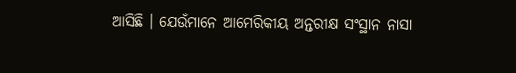ଆସିଛି । ଯେଉଁମାନେ ଆମେରିକୀୟ ଅନ୍ତରୀକ୍ଷ ସଂସ୍ଥାନ ନାସା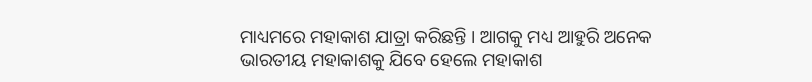ମାଧ୍ୟମରେ ମହାକାଶ ଯାତ୍ରା କରିଛନ୍ତି । ଆଗକୁ ମଧ୍ୟ ଆହୁରି ଅନେକ ଭାରତୀୟ ମହାକାଶକୁ ଯିବେ ହେଲେ ମହାକାଶ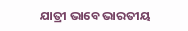ଯାତ୍ରୀ ଭାବେ ଭାରତୀୟ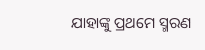ଯାହାଙ୍କୁ ପ୍ରଥମେ ସ୍ମରଣ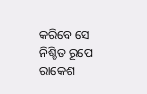କରିବେ ସେ ନିଶ୍ଚିତ ରୂପେ ରାକେଶ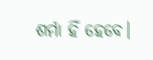ଶର୍ମା ହିଁ ହେବେ।